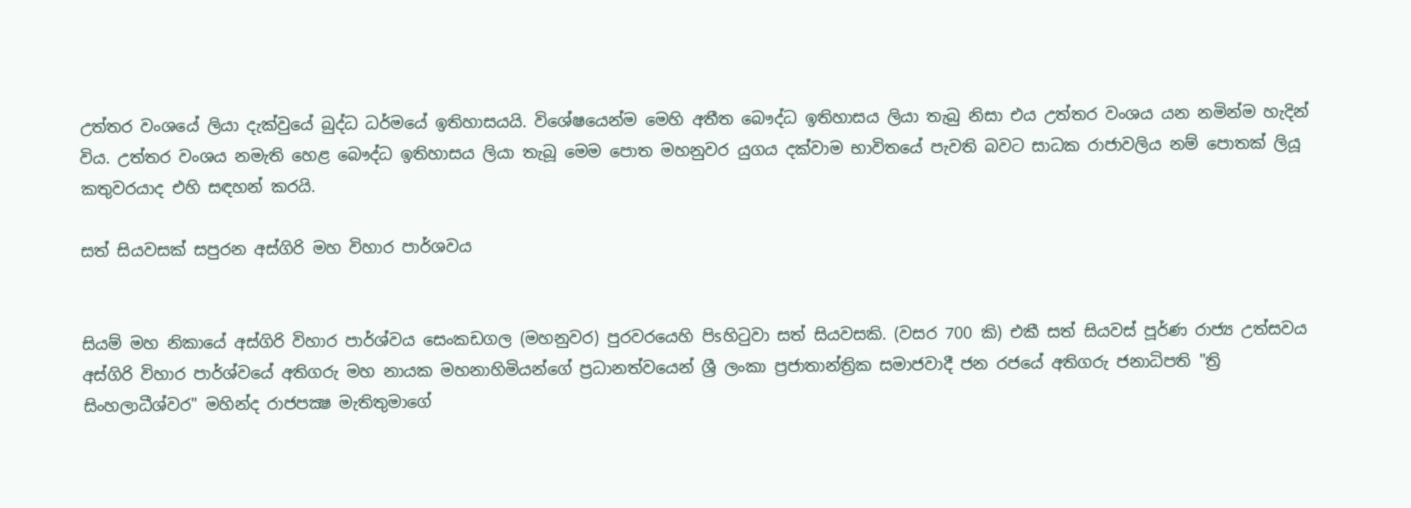උත්තර වංශයේ ලියා දැක්වුයේ බුද්ධ ධර්මයේ ඉතිහාසයයි. විශේෂයෙන්ම මෙහි අතීත බෞද්ධ ඉතිහාසය ලියා තැබු නිසා එය උත්තර වංශය යන නමින්ම හැදින් විය. උත්තර වංශය නමැති හෙළ බෞද්ධ ඉතිහාසය ලියා තැබූ මෙම පොත මහනුවර යුගය දක්වාම භාවිතයේ පැවති බවට සාධක රාජාවලිය නම් පොතක් ලියූ කතුවරයාද එහි සඳහන් කරයි.

සත් සියවසක්‌ සපුරන අස්‌ගිරි මහ විහාර පාර්ශවය


සියම් මහ නිකායේ අස්‌ගිරි විහාර පාර්ශ්වය සෙංකඩගල (මහනුවර) පුරවරයෙහි පිsහිටුවා සත් සියවසකි. (වසර 700 කි) එකී සත් සියවස්‌ පූර්ණ රාජ්‍ය උත්සවය අස්‌ගිරි විහාර පාර්ශ්වයේ අතිගරු මහ නායක මහනාහිමියන්ගේ ප්‍රධානත්වයෙන් ශ්‍රී ලංකා ප්‍රජාතාන්ත්‍රික සමාජවාදී ජන රජයේ අතිගරු ජනාධිපති "ත්‍රි සිංහලාධීශ්වර" මහින්ද රාජපක්‍ෂ මැතිතුමාගේ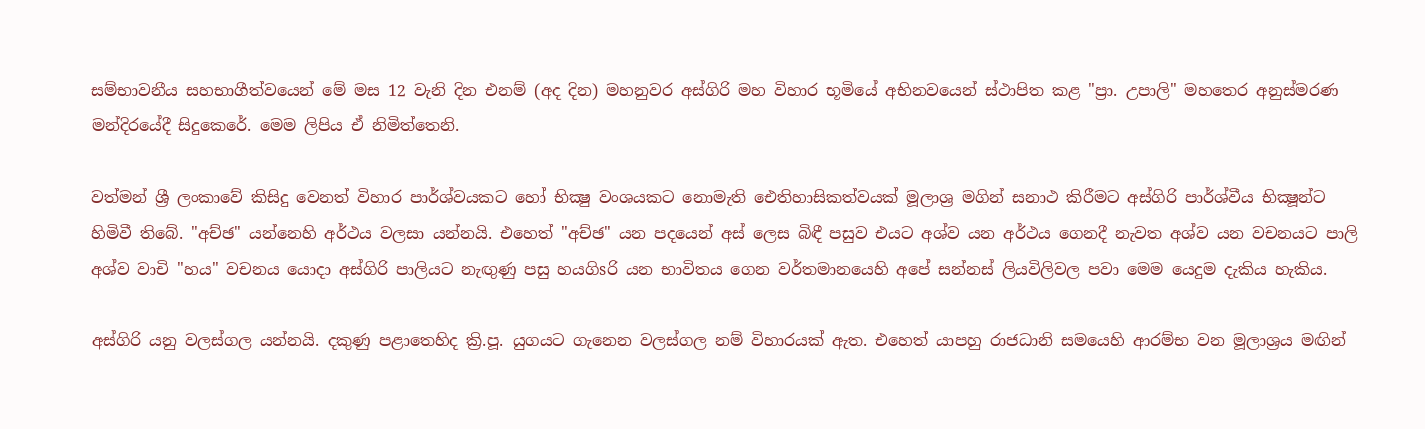සම්භාවනීය සහභාගීත්වයෙන් මේ මස 12 වැනි දින එනම් (අද දින) මහනුවර අස්‌ගිරි මහ විහාර භූමියේ අභිනවයෙන් ස්‌ථාපිත කළ "ප්‍රා. උපාලි" මහතෙර අනුස්‌මරණ මන්දිරයේදී සිදුකෙරේ. මෙම ලිපිය ඒ නිමිත්තෙනි.

වත්මන් ශ්‍රී ලංකාවේ කිසිදු වෙනත් විහාර පාර්ශ්වයකට හෝ භික්‍ෂු වංශයකට නොමැති ඓතිහාසිකත්වයක්‌ මූලාශ්‍ර මගින් සනාථ කිරීමට අස්‌ගිරි පාර්ශ්වීය භික්‍ෂූන්ට හිමිවී තිබේ. "අච්ඡ" යන්නෙහි අර්ථය වලසා යන්නයි. එහෙත් "අච්ඡ" යන පදයෙන් අස්‌ ලෙස බිඳී පසුව එයට අශ්ව යන අර්ථය ගෙනදී නැවත අශ්ව යන වචනයට පාලි අශ්ව වාචි "හය" වචනය යොදා අස්‌ගිරි පාලියට නැඟුණු පසු හයගිsරි යන භාවිතය ගෙන වර්තමානයෙහි අපේ සන්නස්‌ ලියවිලිවල පවා මෙම යෙදුම දැකිය හැකිය.

අස්‌ගිරි යනු වලස්‌ගල යන්නයි. දකුණු පළාතෙහිද ක්‍රි.පූ. යුගයට ගැනෙන වලස්‌ගල නම් විහාරයක්‌ ඇත. එහෙත් යාපහු රාජධානි සමයෙහි ආරම්භ වන මූලාශ්‍රය මඟින්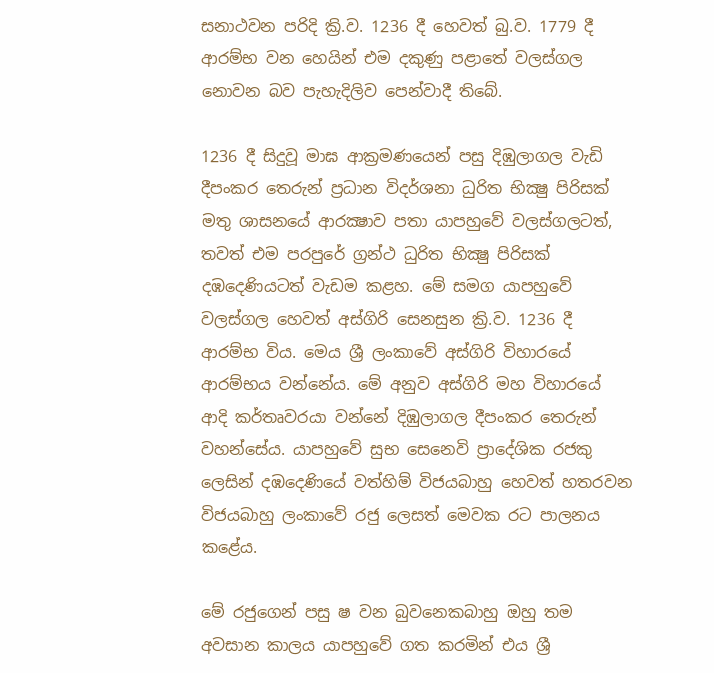සනාථවන පරිදි ක්‍රි.ව. 1236 දී හෙවත් බු.ව. 1779 දී ආරම්භ වන හෙයින් එම දකුණු පළාතේ වලස්‌ගල නොවන බව පැහැදිලිව පෙන්වාදී තිබේ.

1236 දී සිදුවූ මාඝ ආක්‍රමණයෙන් පසු දිඹුලාගල වැඩි දීපංකර තෙරුන් ප්‍රධාන විදර්ශනා ධුරිත භික්‍ෂු පිරිසක්‌ මතු ශාසනයේ ආරක්‍ෂාව පතා යාපහුවේ වලස්‌ගලටත්, තවත් එම පරපුරේ ග්‍රන්ථ ධුරිත භික්‍ෂු පිරිසක්‌ දඹදෙණියටත් වැඩම කළහ. මේ සමග යාපහුවේ වලස්‌ගල හෙවත් අස්‌ගිරි සෙනසුන ක්‍රි.ව. 1236 දී ආරම්භ විය. මෙය ශ්‍රී ලංකාවේ අස්‌ගිරි විහාරයේ ආරම්භය වන්නේය. මේ අනුව අස්‌ගිරි මහ විහාරයේ ආදි කර්තෘවරයා වන්නේ දිඹුලාගල දීපංකර තෙරුන් වහන්සේය. යාපහුවේ සුභ සෙනෙවි ප්‍රාදේශික රජකු ලෙසින් දඹදෙණියේ වත්හිම් විජයබාහු හෙවත් හතරවන විජයබාහු ලංකාවේ රජු ලෙසත් මෙවක රට පාලනය කළේය.

මේ රජුගෙන් පසු ෂ වන බුවනෙකබාහු ඔහු තම අවසාන කාලය යාපහුවේ ගත කරමින් එය ශ්‍රී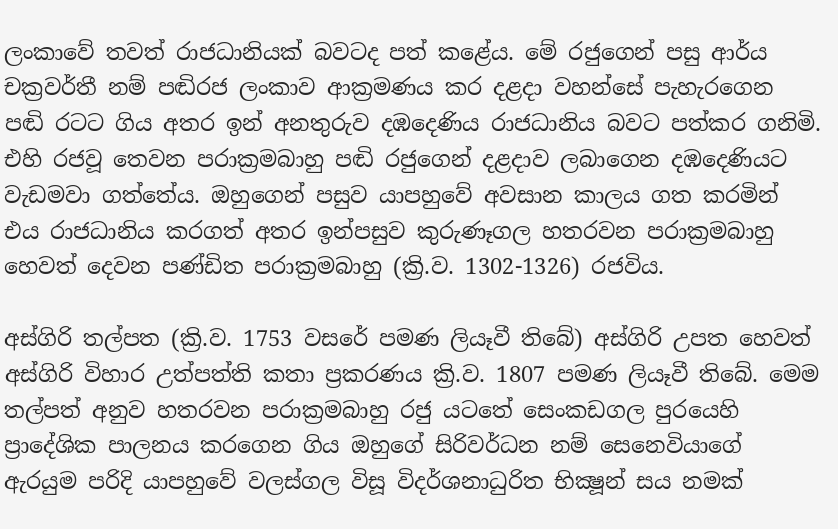ලංකාවේ තවත් රාජධානියක්‌ බවටද පත් කළේය. මේ රජුගෙන් පසු ආර්ය චක්‍රවර්තී නම් පඬිරජ ලංකාව ආක්‍රමණය කර දළදා වහන්සේ පැහැරගෙන පඬි රටට ගිය අතර ඉන් අනතුරුව දඹදෙණිය රාජධානිය බවට පත්කර ගනිමි. එහි රජවූ තෙවන පරාක්‍රමබාහු පඬි රජුගෙන් දළදාව ලබාගෙන දඹදෙණියට වැඩමවා ගත්තේය. ඔහුගෙන් පසුව යාපහුවේ අවසාන කාලය ගත කරමින් එය රාජධානිය කරගත් අතර ඉන්පසුව කුරුණෑගල හතරවන පරාක්‍රමබාහු හෙවත් දෙවන පණ්‌ඩිත පරාක්‍රමබාහු (ක්‍රි.ව. 1302-1326) රජවිය.

අස්‌ගිරි තල්පත (ක්‍රි.ව. 1753 වසරේ පමණ ලියෑවී තිබේ) අස්‌ගිරි උපත හෙවත් අස්‌ගිරි විහාර උත්පත්ති කතා ප්‍රකරණය ක්‍රි.ව. 1807 පමණ ලියෑවී තිබේ. මෙම තල්පත් අනුව හතරවන පරාක්‍රමබාහු රජු යටතේ සෙංකඩගල පුරයෙහි ප්‍රාදේශික පාලනය කරගෙන ගිය ඔහුගේ සිරිවර්ධන නම් සෙනෙවියාගේ ඇරයුම පරිදි යාපහුවේ වලස්‌ගල විසූ විදර්ශනාධුරිත භික්‍ෂූන් සය නමක්‌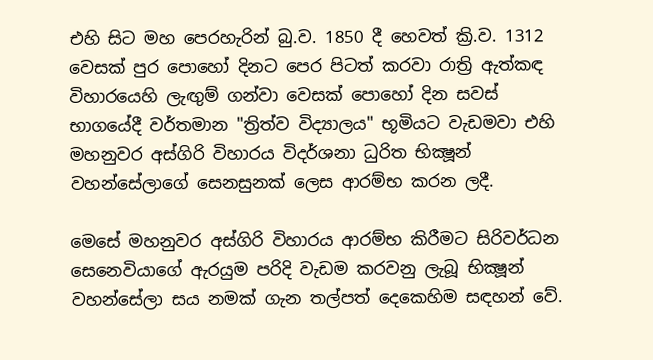එහි සිට මහ පෙරහැරින් බු.ව. 1850 දී හෙවත් ක්‍රි.ව. 1312 වෙසක්‌ පුර පොහෝ දිනට පෙර පිටත් කරවා රාත්‍රි ඇත්කඳ විහාරයෙහි ලැඟුම් ගන්වා වෙසක්‌ පොහෝ දින සවස්‌ භාගයේදී වර්තමාන "ත්‍රිත්ව විද්‍යාලය" භූමියට වැඩමවා එහි මහනුවර අස්‌ගිරි විහාරය විදර්ශනා ධුරිත භික්‍ෂූන් වහන්සේලාගේ සෙනසුනක්‌ ලෙස ආරම්භ කරන ලදී.

මෙසේ මහනුවර අස්‌ගිරි විහාරය ආරම්භ කිරීමට සිරිවර්ධන සෙනෙවියාගේ ඇරයුම පරිදි වැඩම කරවනු ලැබූ භික්‍ෂූන් වහන්සේලා සය නමක්‌ ගැන තල්පත් දෙකෙහිම සඳහන් වේ.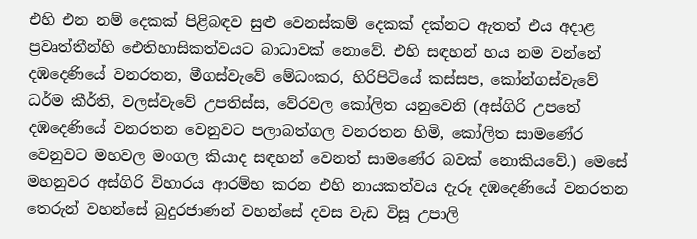එහි එන නම් දෙකක්‌ පිළිබඳව සුළු වෙනස්‌කම් දෙකක්‌ දක්‌නට ඇතත් එය අදාළ ප්‍රවෘත්තීන්හි ඓතිහාසිකත්වයට බාධාවක්‌ නොවේ. එහි සඳහන් හය නම වන්නේ දඹදෙණියේ වනරතන, මීගස්‌වැවේ මේධංකර, හිරිපිටියේ කස්‌සප, කෝන්ගස්‌වැවේ ධර්ම කීර්ති, වලස්‌වැවේ උපතිස්‌ස, වේරවල කෝලිත යනුවෙනි (අස්‌ගිරි උපතේ දඹදෙණියේ වනරතන වෙනුවට පලාබත්ගල වනරතන හිමි, කෝලිත සාමණේර වෙනුවට මහවල මංගල කියාද සඳහන් වෙනත් සාමණේර බවක්‌ නොකියවේ.) මෙසේ මහනුවර අස්‌ගිරි විහාරය ආරම්භ කරන එහි නායකත්වය දැරූ දඹදෙණියේ වනරතන තෙරුන් වහන්සේ බුදුරජාණන් වහන්සේ දවස වැඩ විසූ උපාලි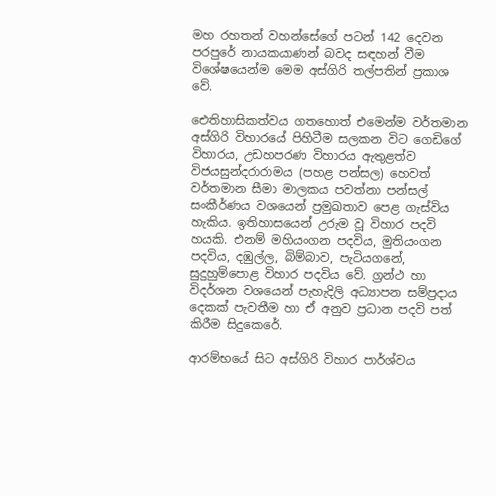මහ රහතන් වහන්සේගේ පටන් 142 දෙවන පරපුරේ නායකයාණන් බවද සඳහන් වීම විශේෂයෙන්ම මෙම අස්‌ගිරි තල්පතින් ප්‍රකාශ වේ.

ඓතිහාසිකත්වය ගතහොත් එමෙන්ම වර්තමාන අස්‌ගිරි විහාරයේ පිහිටීම සලකන විට ගෙඩිගේ විහාරය, උඩහපරණ විහාරය ඇතුළත්ව විජයසුන්දරාරාමය (පහළ පන්සල) හෙවත් වර්තමාන සීමා මාලකය පවත්නා පන්සල් සංකීර්ණය වශයෙන් ප්‍රමුඛතාව පෙළ ගැස්‌විය හැකිය. ඉතිහාසයෙන් උරුම වූ විහාර පදවි හයකි. එනම් මහියංගන පදවිය, මුතියංගන පදවිය, දඹුල්ල, බිම්බාව, පැටියගනේ, සුදුහුම්පොළ විහාර පදවිය වේ. ග්‍රන්ථ හා විදර්ශන වශයෙන් පැහැදිලි අධ්‍යාපන සම්ප්‍රදාය දෙකක්‌ පැවතීම හා ඒ අනුව ප්‍රධාන පදවි පත් කිරීම සිදුකෙරේ.

ආරම්භයේ සිට අස්‌ගිරි විහාර පාර්ශ්වය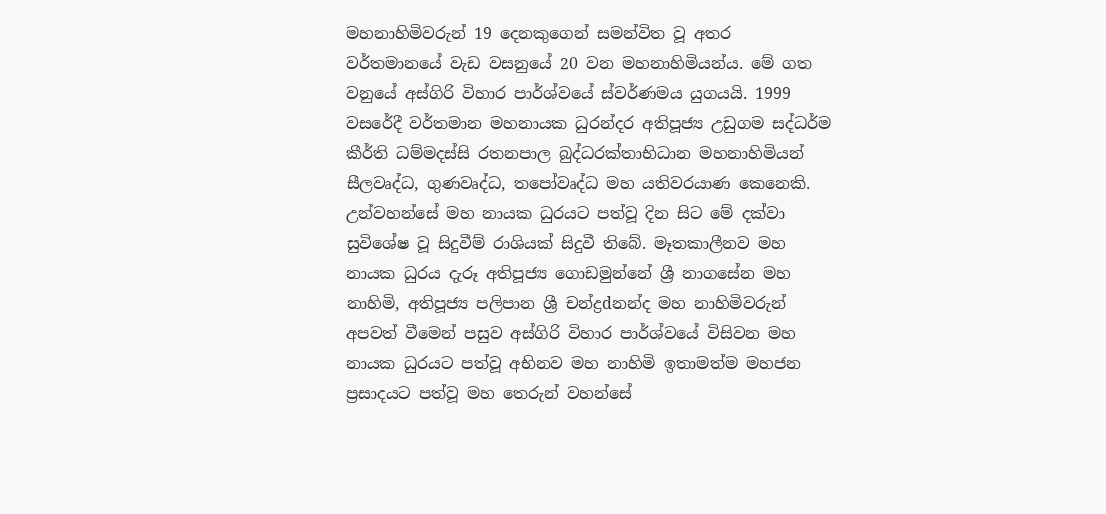මහනාහිමිවරුන් 19 දෙනකුගෙන් සමන්විත වූ අතර වර්තමානයේ වැඩ වසනුයේ 20 වන මහනාහිමියන්ය. මේ ගත වනුයේ අස්‌ගිරි විහාර පාර්ශ්වයේ ස්‌වර්ණමය යුගයයි. 1999 වසරේදී වර්තමාන මහනායක ධුරන්දර අතිපූජ්‍ය උඩුගම සද්ධර්ම කීර්ති ධම්මදස්‌සි රතනපාල බුද්ධරක්‌තාභිධාන මහනාහිමියන් සීලවෘද්ධ, ගුණවෘද්ධ, තපෝවෘද්ධ මහ යතිවරයාණ කෙනෙකි. උන්වහන්සේ මහ නායක ධුරයට පත්වූ දින සිට මේ දක්‌වා සුවිශේෂ වූ සිදුවීම් රාශියක්‌ සිදුවී තිබේ. මෑතකාලීනව මහ නායක ධුරය දැරූ අතිපූජ්‍ය ගොඩමුන්නේ ශ්‍රී නාගසේන මහ නාහිමි, අතිපූජ්‍ය පලිපාන ශ්‍රී චන්ද්‍රdනන්ද මහ නාහිමිවරුන් අපවත් වීමෙන් පසුව අස්‌ගිරි විහාර පාර්ශ්වයේ විසිවන මහ නායක ධුරයට පත්වූ අභිනව මහ නාහිමි ඉතාමත්ම මහජන ප්‍රසාදයට පත්වූ මහ තෙරුන් වහන්සේ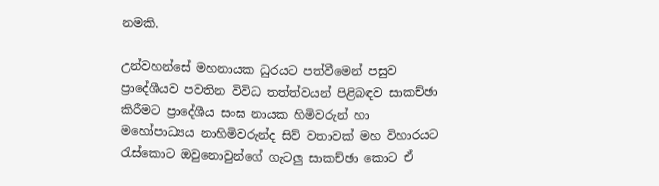නමකි.

උන්වහන්සේ මහනායක ධුරයට පත්වීමෙන් පසුව ප්‍රාදේශීයව පවතින විවිධ තත්ත්වයන් පිළිබඳව සාකච්ඡා කිරීමට ප්‍රාදේශීය සංඝ නායක හිමිවරුන් හා මහෝපාධ්‍යය නාහිමිවරුන්ද සිව් වතාවක්‌ මහ විහාරයට රැස්‌කොට ඔවුනොවුන්ගේ ගැටලු සාකච්ඡා කොට ඒ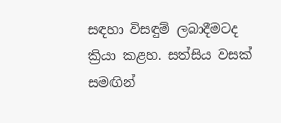සඳහා විසඳුම් ලබාදීමටද ක්‍රියා කළහ. සත්සිය වසක්‌ සමඟින්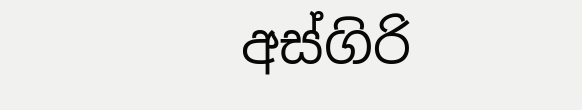අස්‌ගිරි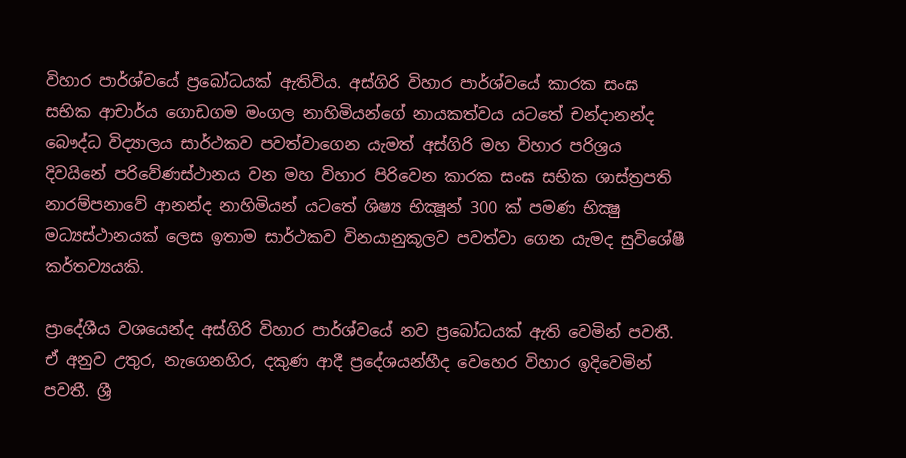විහාර පාර්ශ්වයේ ප්‍රබෝධයක්‌ ඇතිවිය. අස්‌ගිරි විහාර පාර්ශ්වයේ කාරක සංඝ සභික ආචාර්ය ගොඩගම මංගල නාහිමියන්ගේ නායකත්වය යටතේ චන්දානන්ද බෞද්ධ විද්‍යාලය සාර්ථකව පවත්වාගෙන යැමත් අස්‌ගිරි මහ විහාර පරිශ්‍රය දිවයිනේ පරිවේණස්‌ථානය වන මහ විහාර පිරිවෙන කාරක සංඝ සභික ශාස්‌ත්‍රපති නාරම්පනාවේ ආනන්ද නාහිමියන් යටතේ ශිෂ්‍ය භික්‍ෂූන් 300 ක්‌ පමණ භික්‍ෂු මධ්‍යස්‌ථානයක්‌ ලෙස ඉතාම සාර්ථකව විනයානුකූලව පවත්වා ගෙන යැමද සුවිශේෂී කර්තව්‍යයකි.

ප්‍රාදේශීය වශයෙන්ද අස්‌ගිරි විහාර පාර්ශ්වයේ නව ප්‍රබෝධයක්‌ ඇති වෙමින් පවතී. ඒ අනුව උතුර, නැගෙනහිර, දකුණ ආදී ප්‍රදේශයන්හීද වෙහෙර විහාර ඉදිවෙමින් පවතී. ශ්‍රී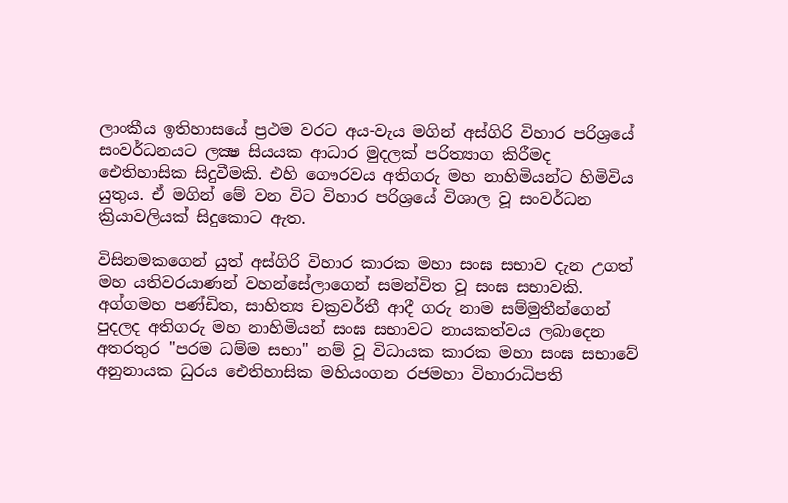ලාංකීය ඉතිහාසයේ ප්‍රථම වරට අය-වැය මගින් අස්‌ගිරි විහාර පරිශ්‍රයේ සංවර්ධනයට ලක්‍ෂ සියයක ආධාර මුදලක්‌ පරිත්‍යාග කිරීමද ඓතිහාසික සිදුවීමකි. එහි ගෞරවය අතිගරු මහ නාහිමියන්ට හිමිවිය යුතුය. ඒ මගින් මේ වන විට විහාර පරිශ්‍රයේ විශාල වූ සංවර්ධන ක්‍රියාවලියක්‌ සිදුකොට ඇත.

විසිනමකගෙන් යුත් අස්‌ගිරි විහාර කාරක මහා සංඝ සභාව දැන උගත් මහ යතිවරයාණන් වහන්සේලාගෙන් සමන්විත වූ සංඝ සභාවකි. අග්ගමහ පණ්‌ඩිත, සාහිත්‍ය චක්‍රවර්තී ආදී ගරු නාම සම්මුතීන්ගෙන් පුදලද අතිගරු මහ නාහිමියන් සංඝ සභාවට නායකත්වය ලබාදෙන අතරතුර "පරම ධම්ම සභා" නම් වූ විධායක කාරක මහා සංඝ සභාවේ අනුනායක ධුරය ඓතිහාසික මහියංගන රජමහා විහාරාධිපති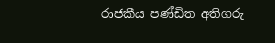රාජකීය පණ්‌ඩිත අතිගරු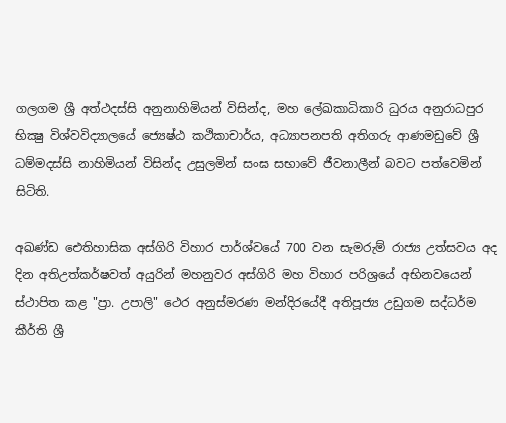ගලගම ශ්‍රී අත්ථදස්‌සි අනුනාහිමියන් විසින්ද, මහ ලේඛකාධිකාරි ධුරය අනුරාධපුර භික්‍ෂු විශ්වවිද්‍යාලයේ ජ්‍යෙෂ්ඨ කථිකාචාර්ය, අධ්‍යාපනපති අතිගරු ආණමඩුවේ ශ්‍රී ධම්මදස්‌සි නාහිමියන් විසින්ද උසුලමින් සංඝ සභාවේ ජීවනාලීන් බවට පත්වෙමින් සිටිති.

අඛණ්‌ඩ ඓතිහාසික අස්‌ගිරි විහාර පාර්ශ්වයේ 700 වන සැමරුම් රාජ්‍ය උත්සවය අද දින අතිඋත්කර්ෂවත් අයුරින් මහනුවර අස්‌ගිරි මහ විහාර පරිශ්‍රයේ අභිනවයෙන් ස්‌ථාපිත කළ "ප්‍රා. උපාලි" ථෙර අනුස්‌මරණ මන්දිරයේදී අතිපූජ්‍ය උඩුගම සද්ධර්ම කීර්ති ශ්‍රී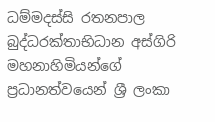ධම්මදස්‌සි රතනපාල බුද්ධරක්‌තාභිධාන අස්‌ගිරි මහනාහිමියන්ගේ ප්‍රධානත්වයෙන් ශ්‍රී ලංකා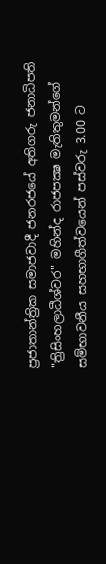ප්‍රජාතාන්ත්‍රික සමාජවාදී ජනරජයේ අතිගරු ජනාධිපති "ත්‍රිසිංහලාධීශ්වර" මහින්ද රාජපක්‍ෂ මැතිතුමන්ගේ සම්භාවනීය සහභාගීත්වයෙන් පස්‌වරු 3.00 ට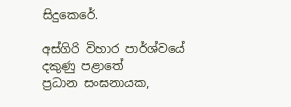සිදුකෙරේ.

අස්‌ගිරි විහාර පාර්ශ්වයේ
දකුණු පළාතේ
ප්‍රධාන සංඝනායක,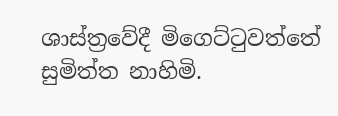ශාස්‌ත්‍රවේදී මිගෙට්‌ටුවත්තේ
සුමිත්ත නාහිමි.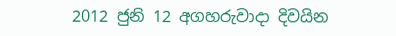2012 ජුනි 12 අගහරුවාදා දිවයින